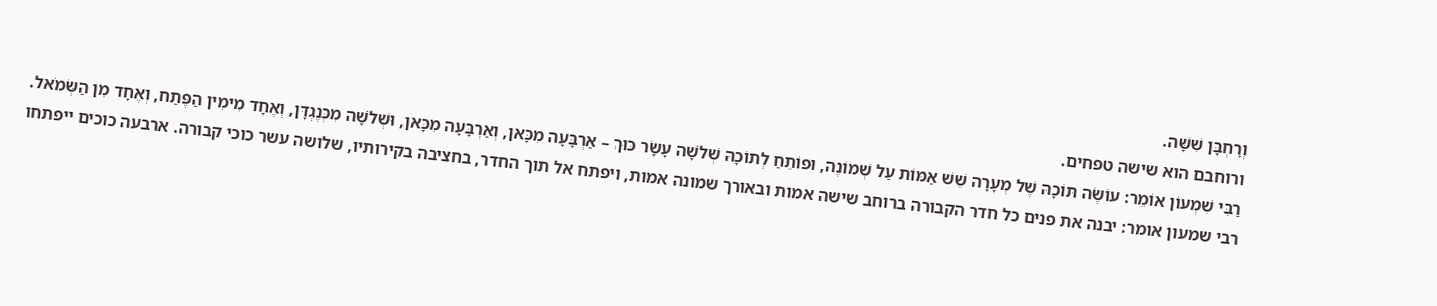וְרׇחְבָּן שִׁשָּׁה.
ורוחבם הוא שישה טפחים.
רַבִּי שִׁמְעוֹן אוֹמֵר: עוֹשֶׂה תּוֹכָהּ שֶׁל מְעָרָה שֵׁשׁ אַמּוֹת עַל שְׁמוֹנֶה, וּפוֹתֵחַ לְתוֹכָהּ שְׁלֹשָׁה עָשָׂר כּוּךְ – אַרְבָּעָה מִכָּאן, וְאַרְבָּעָה מִכָּאן, וּשְׁלֹשָׁה מִכְּנֶגְדָּן, וְאֶחָד מִימִין הַפֶּתַח, וְאֶחָד מִן הַשְּׂמֹאל.
רבי שמעון אומר: יבנה את פנים כל חדר הקבורה ברוחב שישה אמות ובאורך שמונה אמות, ויפתח אל תוך החדר, בחציבה בקירותיו, שלושה עשר כוכי קבורה. ארבעה כוכים ייפתחו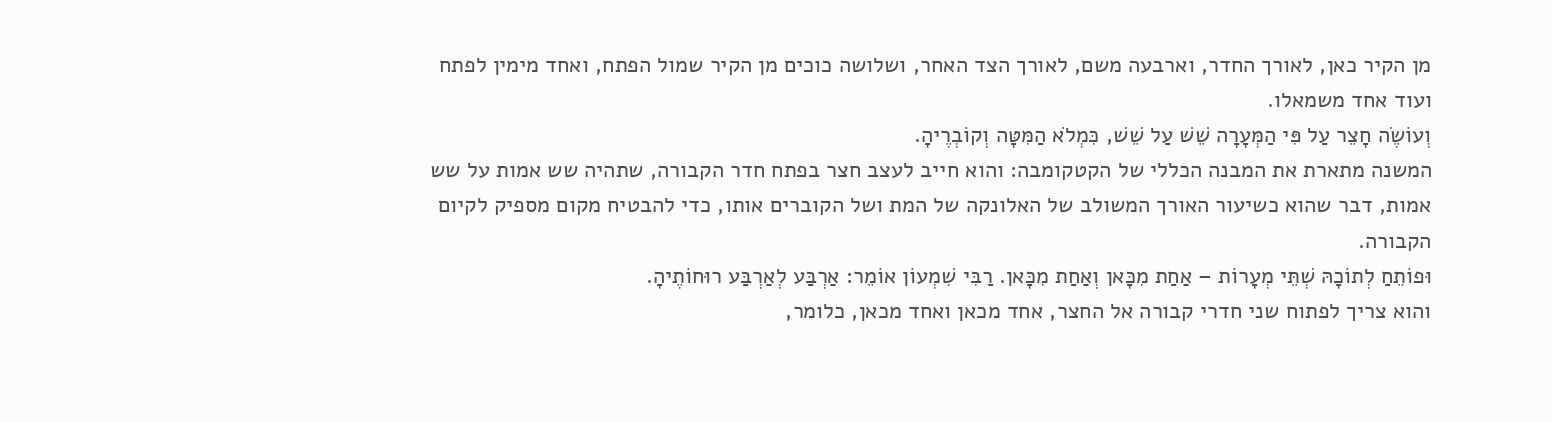מן הקיר כאן, לאורך החדר, וארבעה משם, לאורך הצד האחר, ושלושה כוכים מן הקיר שמול הפתח, ואחד מימין לפתח ועוד אחד משמאלו.
וְעוֹשֶׂה חָצֵר עַל פִּי הַמְּעָרָה שֵׁשׁ עַל שֵׁשׁ, כִּמְלֹא הַמִּטָּה וְקוֹבְרֶיהָ.
המשנה מתארת את המבנה הכללי של הקטקומבה: והוא חייב לעצב חצר בפתח חדר הקבורה, שתהיה שש אמות על שש אמות, דבר שהוא כשיעור האורך המשולב של האלונקה של המת ושל הקוברים אותו, כדי להבטיח מקום מספיק לקיום הקבורה.
וּפוֹתֵחַ לְתוֹכָהּ שְׁתֵּי מְעָרוֹת – אַחַת מִכָּאן וְאַחַת מִכָּאן. רַבִּי שִׁמְעוֹן אוֹמֵר: אַרְבַּע לְאַרְבַּע רוּחוֹתֶיהָ.
והוא צריך לפתוח שני חדרי קבורה אל החצר, אחד מכאן ואחד מכאן, כלומר,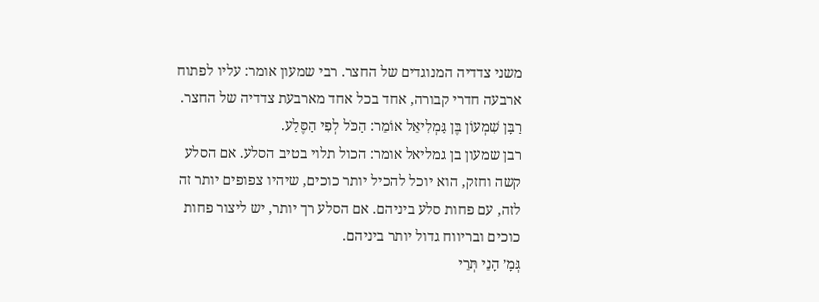משני צדדיה המנוגדים של החצר. רבי שמעון אומר: עליו לפתוח ארבעה חדרי קבורה, אחד בכל אחד מארבעת צדדיה של החצר.
רַבָּן שִׁמְעוֹן בֶּן גַּמְלִיאֵל אוֹמֵר: הַכֹּל לְפִי הַסֶּלַע.
רבן שמעון בן גמליאל אומר: הכול תלוי בטיב הסלע. אם הסלע קשה וחזק, הוא יוכל להכיל יותר כוכים, שיהיו צפופים יותר זה לזה, עם פחות סלע ביניהם. אם הסלע רך יותר, יש ליצור פחות כוכים ובריווח גדול יותר ביניהם.
גְּמָ׳ הָנֵי תְּרֵי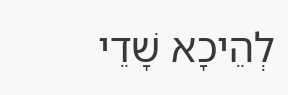לְהֵיכָא שָׁדֵי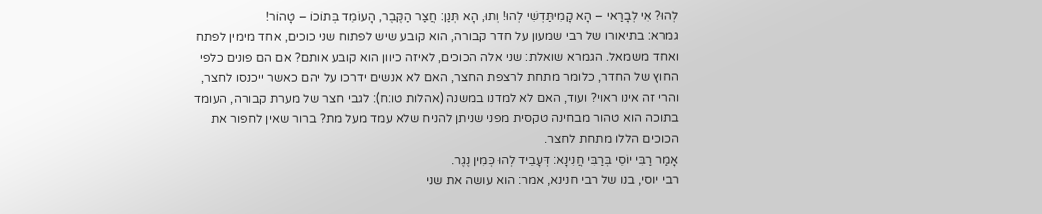לְהוּ? אִי לְבָרַאי – הָא קָמִיתַּדְשִׁי לְהוּ! וְתוּ, הָא תְּנַן: חֲצַר הַקֶּבֶר, הָעוֹמֵד בְּתוֹכוֹ – טָהוֹר!
גמרא: בתיאורו של רבי שמעון על חדר קבורה, הוא קובע שיש לפתוח שני כוכים, אחד מימין לפתח ואחד משמאל. הגמרא שואלת: שני אלה הכוכים, לאיזה כיוון הוא קובע אותם? אם הם פונים כלפי החוץ של החדר, כלומר מתחת לרצפת החצר, האם לא אנשים ידרכו על יהם כאשר ייכנסו לחצר, והרי זה אינו ראוי? ועוד, האם לא למדנו במשנה (אהלות טו:ח): לגבי חצר של מערת קבורה, העומד בתוכה הוא טהור מבחינה טקסית מפני שניתן להניח שלא עמד מעל מת? ברור שאין לחפור את הכוכים הללו מתחת לחצר.
אָמַר רַבִּי יוֹסֵי בְּרַבִּי חֲנִינָא: דְּעָבֵיד לְהוּ כְּמִין נֶגֶר.
רבי יוסי, בנו של רבי חנינא, אמר: הוא עושה את שני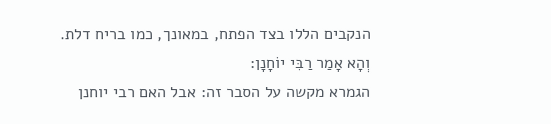הנקבים הללו בצד הפתח, במאונך, כמו בריח דלת.
וְהָא אָמַר רַבִּי יוֹחָנָן:
הגמרא מקשה על הסבר זה: אבל האם רבי יוחנן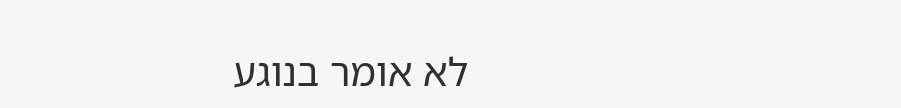לא אומר בנוגע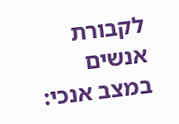לקבורת אנשים במצב אנכי: